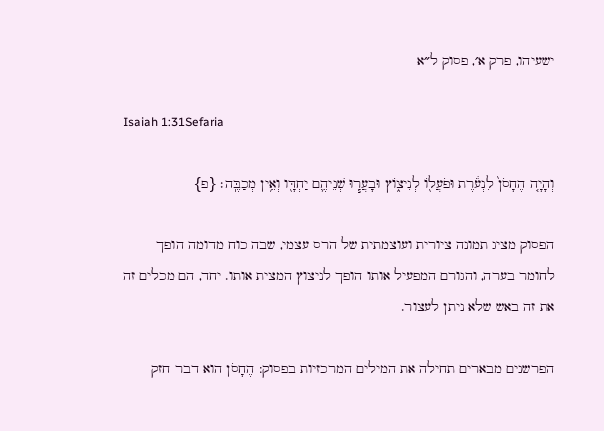ישעיהו, פרק א׳, פסוק ל״א

Isaiah 1:31Sefaria

וְהָיָ֤ה הֶחָסֹן֙ לִנְעֹ֔רֶת וּפֹעֲל֖וֹ לְנִיצ֑וֹץ וּבָעֲר֧וּ שְׁנֵיהֶ֛ם יַחְדָּ֖ו וְאֵ֥ין מְכַבֶּֽה׃ {פ}

הפסוק מציג תמונה ציורית ועוצמתית של הרס עצמי, שבה כוח מדומה הופך לחומר בערה, והגורם המפעיל אותו הופך לניצוץ המצית אותו. יחד, הם מכלים זה את זה באש שלא ניתן לעצור.

הפרשנים מבארים תחילה את המילים המרכזיות בפסוק: הֶחָסֹן הוא דבר חזק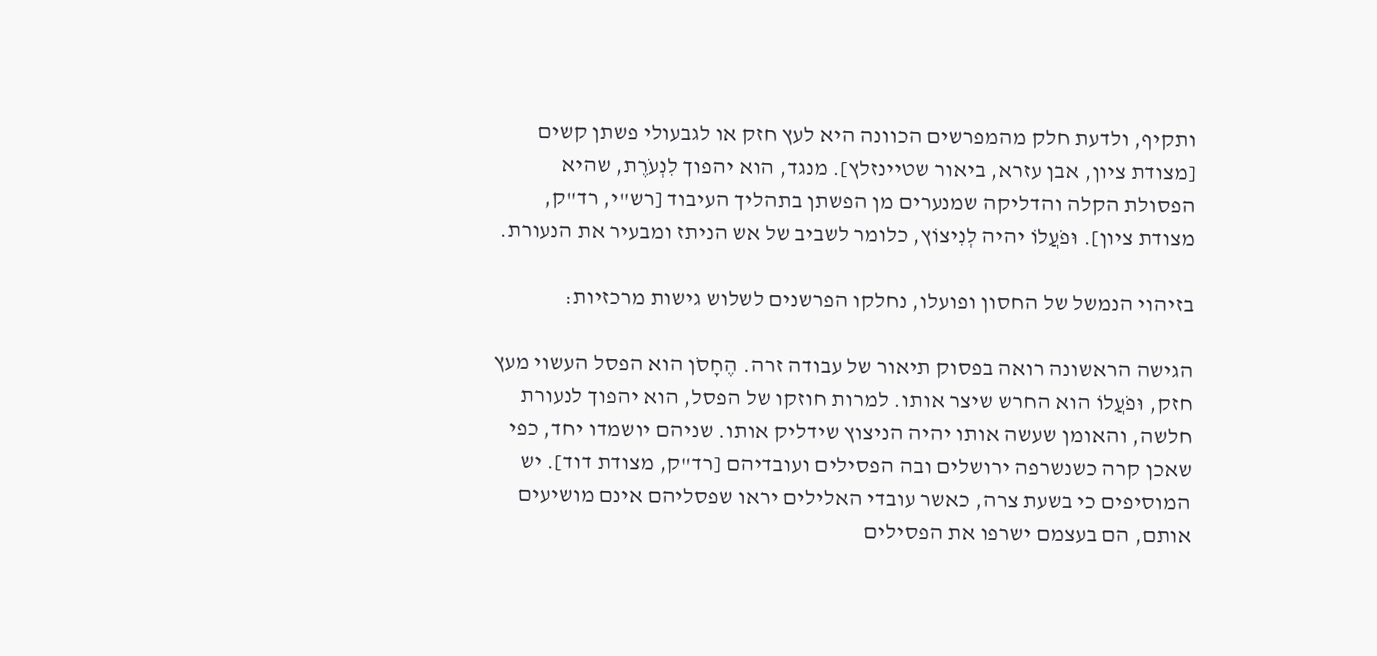ותקיף, ולדעת חלק מהמפרשים הכוונה היא לעץ חזק או לגבעולי פשתן קשים [מצודת ציון, אבן עזרא, ביאור שטיינזלץ]. מנגד, הוא יהפוך לִנְעֹרֶת, שהיא הפסולת הקלה והדליקה שמנערים מן הפשתן בתהליך העיבוד [רש"י, רד"ק, מצודת ציון]. וּפֹעֲלוֹ יהיה לְנִיצוֹץ, כלומר לשביב של אש הניתז ומבעיר את הנעורת.

בזיהוי הנמשל של החסון ופועלו, נחלקו הפרשנים לשלוש גישות מרכזיות:

הגישה הראשונה רואה בפסוק תיאור של עבודה זרה. הֶחָסֹן הוא הפסל העשוי מעץ חזק, וּפֹעֲלוֹ הוא החרש שיצר אותו. למרות חוזקו של הפסל, הוא יהפוך לנעורת חלשה, והאומן שעשה אותו יהיה הניצוץ שידליק אותו. שניהם יושמדו יחד, כפי שאכן קרה כשנשרפה ירושלים ובה הפסילים ועובדיהם [רד"ק, מצודת דוד]. יש המוסיפים כי בשעת צרה, כאשר עובדי האלילים יראו שפסליהם אינם מושיעים אותם, הם בעצמם ישרפו את הפסילים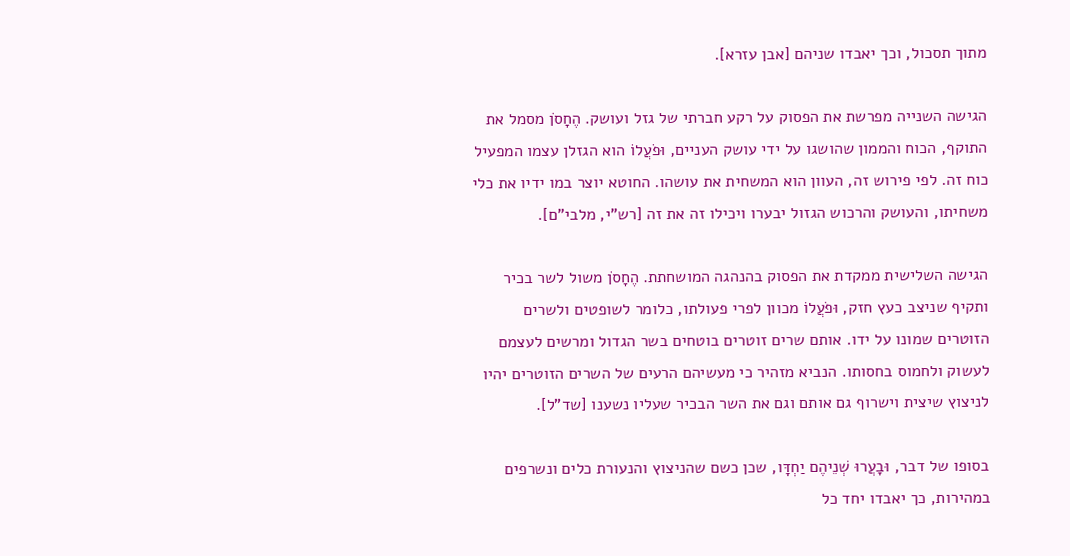מתוך תסכול, וכך יאבדו שניהם [אבן עזרא].

הגישה השנייה מפרשת את הפסוק על רקע חברתי של גזל ועושק. הֶחָסֹן מסמל את התוקף, הכוח והממון שהושגו על ידי עושק העניים, וּפֹעֲלוֹ הוא הגזלן עצמו המפעיל כוח זה. לפי פירוש זה, העוון הוא המשחית את עושהו. החוטא יוצר במו ידיו את כלי משחיתו, והעושק והרכוש הגזול יבערו ויכילו זה את זה [רש"י, מלבי"ם].

הגישה השלישית ממקדת את הפסוק בהנהגה המושחתת. הֶחָסֹן משול לשר בכיר ותקיף שניצב כעץ חזק, וּפֹעֲלוֹ מכוון לפרי פעולתו, כלומר לשופטים ולשרים הזוטרים שמונו על ידו. אותם שרים זוטרים בוטחים בשר הגדול ומרשים לעצמם לעשוק ולחמוס בחסותו. הנביא מזהיר כי מעשיהם הרעים של השרים הזוטרים יהיו לניצוץ שיצית וישרוף גם אותם וגם את השר הבכיר שעליו נשענו [שד"ל].

בסופו של דבר, וּבָעֲרוּ שְׁנֵיהֶם יַחְדָּו, שכן כשם שהניצוץ והנעורת כלים ונשרפים במהירות, כך יאבדו יחד כל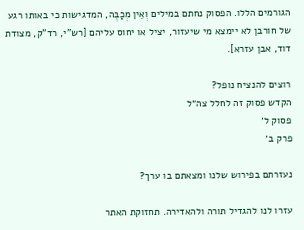הגורמים הללו. הפסוק נחתם במילים וְאֵין מְכַבֶּה, המדגישות כי באותו רגע של חורבן לא יימצא מי שיעזור, יציל או יחוס עליהם [רש"י, רד"ק, מצודת דוד, אבן עזרא].

רוצים להנציח נופל?
הקדש פסוק זה לחלל צה״ל
פסוק ל׳
פרק ב׳

נעזרתם בפירוש שלנו ומצאתם בו ערך?

עזרו לנו להגדיל תורה ולהאדירה. תחזוקת האתר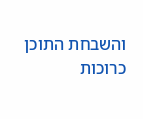והשבחת התוכן כרוכות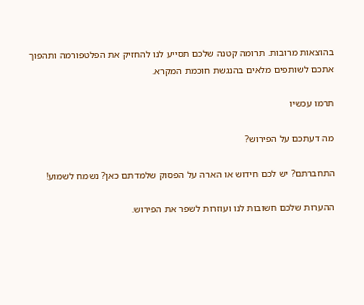בהוצאות מרובות. תרומה קטנה שלכם תסייע לנו להחזיק את הפלטפורמה ותהפוך אתכם לשותפים מלאים בהנגשת חוכמת המקרא.

תרמו עכשיו

מה דעתכם על הפירוש?

התחברתם? יש לכם חידוש או הארה על הפסוק שלמדתם כאן? נשמח לשמוע!

ההערות שלכם חשובות לנו ועוזרות לשפר את הפירוש.